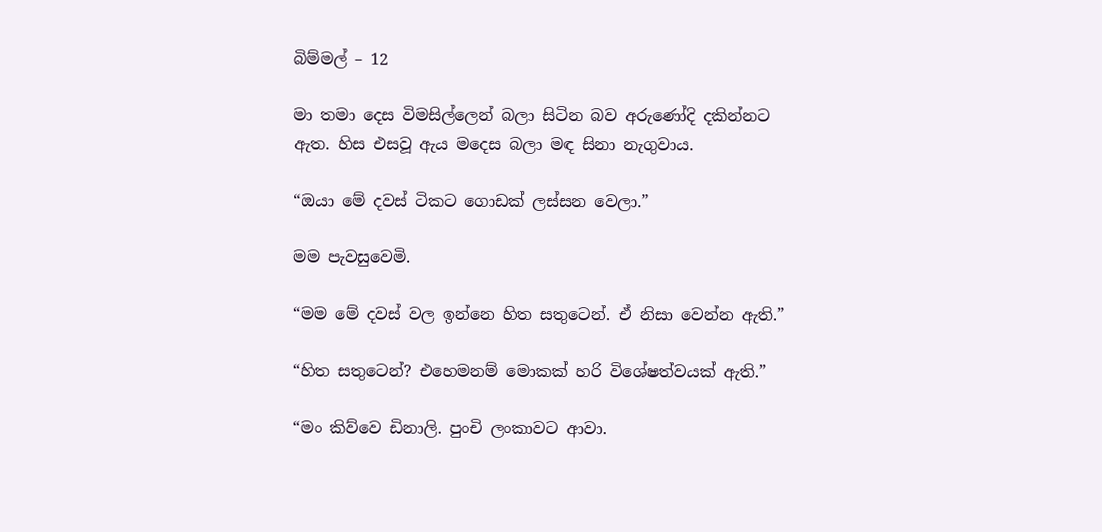බිම්මල් – 12

මා තමා දෙස විමසිල්ලෙන් බලා සිටින බව අරුණෝදි දකින්නට ඇත. හිස එසවූ ඇය මදෙස බලා මඳ සිනා නැගුවාය.

“ඔයා මේ දවස් ටිකට ගොඩක් ලස්සන වෙලා.”

මම පැවසුවෙමි.

“මම මේ දවස් වල ඉන්නෙ හිත සතුටෙන්. ඒ නිසා වෙන්න ඇති.”

“හිත සතුටෙන්? එහෙමනම් මොකක් හරි විශේෂත්වයක් ඇති.”

“මං කිව්වෙ ඩිනාලි. පුංචි ලංකාවට ආවා.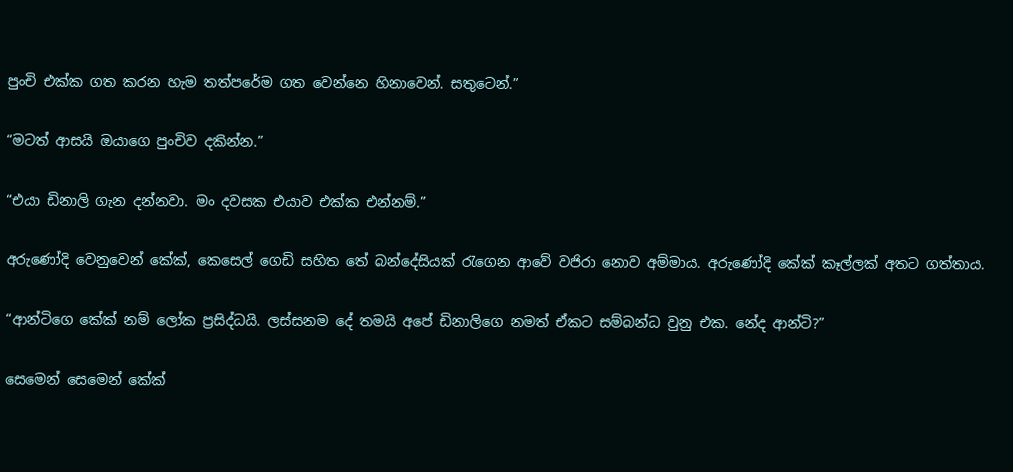පුංචි එක්ක ගත කරන හැම තත්පරේම ගත වෙන්නෙ හිනාවෙන්. සතුටෙන්.”

“මටත් ආසයි ඔයාගෙ පුංචිව දකින්න.”

“එයා ඩිනාලි ගැන දන්නවා. මං දවසක එයාව එක්ක එන්නම්.”

අරුණෝදි වෙනුවෙන් කේක්, කෙසෙල් ගෙඩි සහිත තේ බන්දේසියක් රැගෙන ආවේ වජිරා නොව අම්මාය. අරුණෝදි කේක් කෑල්ලක් අතට ගත්තාය.

“ආන්ටිගෙ කේක් නම් ලෝක ප්‍රසිද්ධයි. ලස්සනම දේ තමයි අපේ ඩිනාලිගෙ නමත් ඒකට සම්බන්ධ වුනු එක. නේද ආන්ටි?”

සෙමෙන් සෙමෙන් කේක්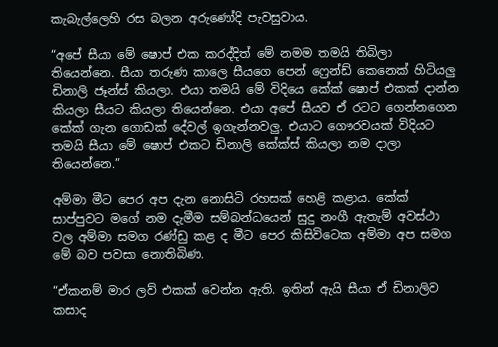කැබැල්ලෙහි රස බලන අරුණෝදි පැවසුවාය.

“අපේ සීයා මේ ෂොප් එක කරද්දිත් මේ නමම තමයි තිබිලා තියෙන්නෙ. සීයා තරුණ කාලෙ සීයගෙ පෙන් ෆ්‍රෙන්ඩ් කෙනෙක් හිටියලු ඩිනාලි ජෑන්ස් කියලා. එයා තමයි මේ විදියෙ කේක් ෂොප් එකක් දාන්න කියලා සීයට කියලා තියෙන්නෙ. එයා අපේ සීයව ඒ රටට ගෙන්නගෙන කේක් ගැන ගොඩක් දේවල් ඉගැන්නවලු. එයාට ගෞරවයක් විදියට තමයි සීයා මේ ෂොප් එකට ඩිනාලි කේක්ස් කියලා නම දාලා තියෙන්නෙ.”

අම්මා මීට පෙර අප දැන නොසිටි රහසක් හෙළි කළාය. කේක් සාප්පුවට මගේ නම දැමීම සම්බන්ධයෙන් සුදු නංගී ඇතැම් අවස්ථා වල අම්මා සමග රණ්ඩු කළ ද මීට පෙර කිසිවිටෙක අම්මා අප සමග මේ බව පවසා නොතිබිණ.

“ඒකනම් මාර ලව් එකක් වෙන්න ඇති. ඉතින් ඇයි සීයා ඒ ඩිනාලිව කසාද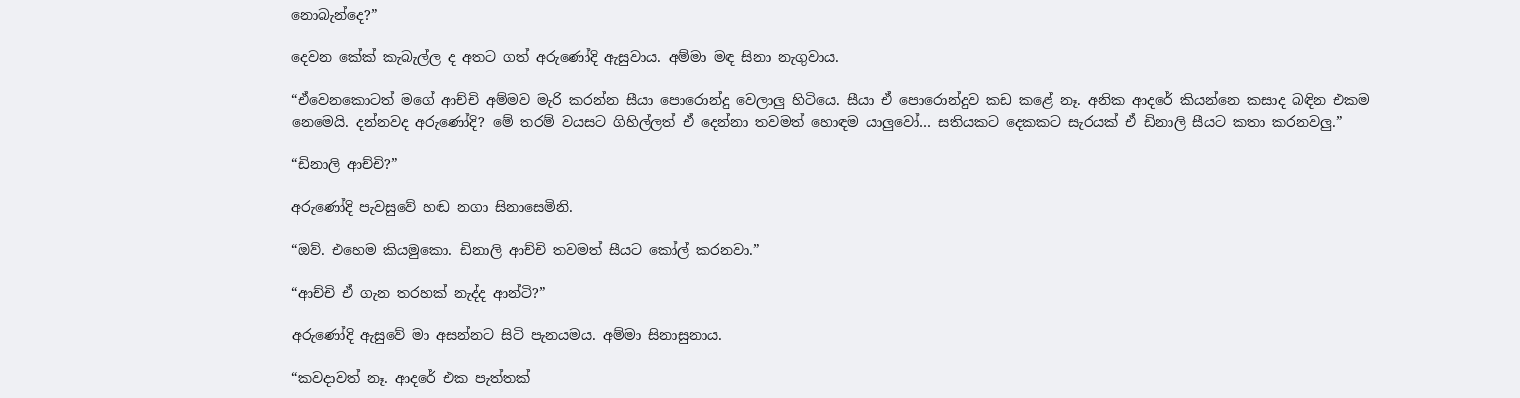නොබැන්දෙ?”

දෙවන කේක් කැබැල්ල ද අතට ගත් අරුණෝදි ඇසුවාය. අම්මා මඳ සිනා නැගුවාය.

“ඒවෙනකොටත් මගේ ආච්චි අම්මව මැරි කරන්න සීයා පොරොන්දු වෙලාලු හිටියෙ. සීයා ඒ පොරොන්දුව කඩ කළේ නෑ. අනික ආදරේ කියන්නෙ කසාද බඳින එකම නෙමෙයි. දන්නවද අරුණෝදි? මේ තරම් වයසට ගිහිල්ලත් ඒ දෙන්නා තවමත් හොඳම යාලුවෝ… සතියකට දෙකකට සැරයක් ඒ ඩිනාලි සීයට කතා කරනවලු.”

“ඩිනාලි ආච්චි?”

අරුණෝදි පැවසුවේ හඬ නගා සිනාසෙමිනි.

“ඔව්. එහෙම කියමුකො. ඩිනාලි ආච්චි තවමත් සීයට කෝල් කරනවා.”

“ආච්චි ඒ ගැන තරහක් නැද්ද ආන්ටි?”

අරුණෝදි ඇසුවේ මා අසන්නට සිටි පැනයමය. අම්මා සිනාසුනාය.

“කවදාවත් නෑ. ආදරේ එක පැත්තක්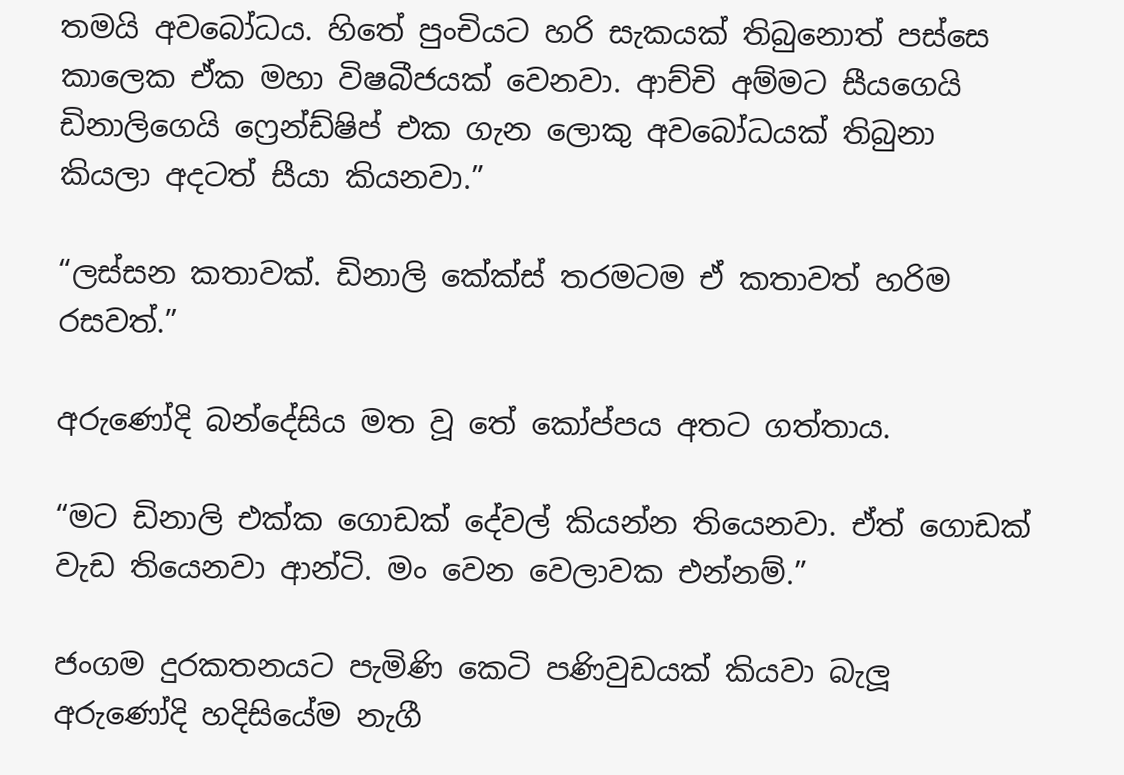තමයි අවබෝධය. හිතේ පුංචියට හරි සැකයක් තිබුනොත් පස්සෙ කාලෙක ඒක මහා විෂබීජයක් වෙනවා. ආච්චි අම්මට සීයගෙයි ඩිනාලිගෙයි ෆ්‍රෙන්ඩ්ෂිප් එක ගැන ලොකු අවබෝධයක් තිබුනා කියලා අදටත් සීයා කියනවා.”

“ලස්සන කතාවක්. ඩිනාලි කේක්ස් තරමටම ඒ කතාවත් හරිම රසවත්.”

අරුණෝදි බන්දේසිය මත වූ තේ කෝප්පය අතට ගත්තාය.

“මට ඩිනාලි එක්ක ගොඩක් දේවල් කියන්න තියෙනවා. ඒත් ගොඩක් වැඩ තියෙනවා ආන්ටි. මං වෙන වෙලාවක එන්නම්.”

ජංගම දුරකතනයට පැමිණි කෙටි පණිවුඩයක් කියවා බැලූ අරුණෝදි හදිසියේම නැගී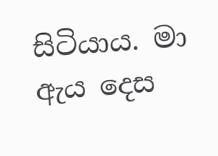සිටියාය. මා ඇය දෙස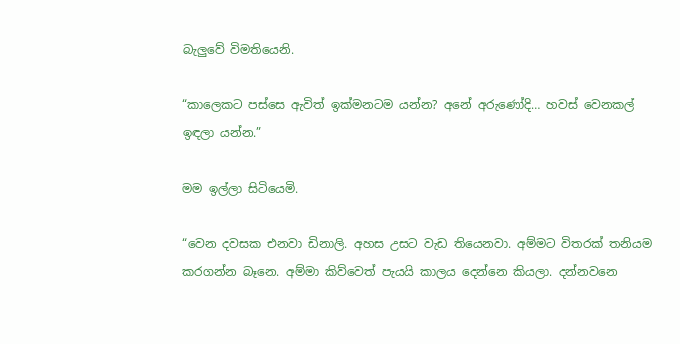බැලුවේ විමතියෙනි.

“කාලෙකට පස්සෙ ඇවිත් ඉක්මනටම යන්න? අනේ අරුණෝදි… හවස් වෙනකල් ඉඳලා යන්න.”

මම ඉල්ලා සිටියෙමි.

“වෙන දවසක එනවා ඩිනාලි. අහස උසට වැඩ තියෙනවා. අම්මට විතරක් තනියම කරගන්න බෑනෙ. අම්මා කිව්වෙත් පැයයි කාලය දෙන්නෙ කියලා. දන්නවනෙ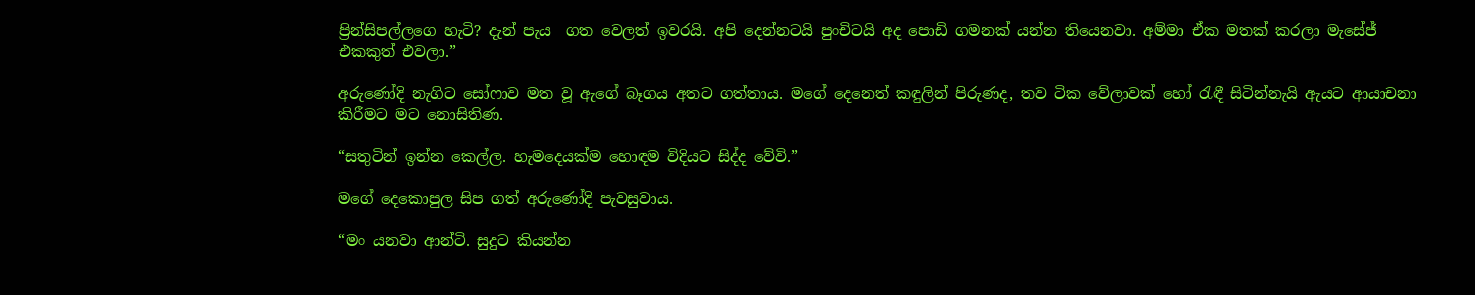ප්‍රින්සිපල්ලගෙ හැටි? දැන් පැය  ගත වෙලත් ඉවරයි. අපි දෙන්නටයි පුංචිටයි අද පොඩි ගමනක් යන්න තියෙනවා. අම්මා ඒක මතක් කරලා මැසේජ් එකකුත් එවලා.”

අරුණෝදි නැගිට සෝෆාව මත වූ ඇගේ බෑගය අතට ගත්තාය. මගේ දෙනෙත් කඳුලින් පිරුණද, තව ටික වේලාවක් හෝ රැඳී සිටින්නැයි ඇයට ආයාචනා කිරීමට මට නොසිතිණ.

“සතුටින් ඉන්න කෙල්ල. හැමදෙයක්ම හොඳම විදියට සිද්ද වේවි.”

මගේ දෙකොපුල සිප ගත් අරුණෝදි පැවසුවාය.

“මං යනවා ආන්ටි. සුදුට කියන්න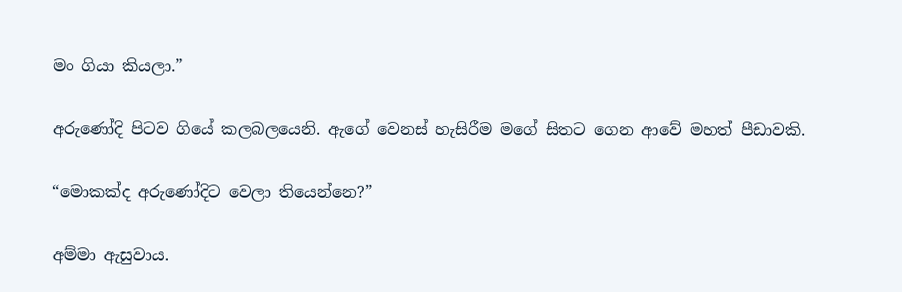මං ගියා කියලා.”

අරුණෝදි පිටව ගියේ කලබලයෙනි. ඇගේ වෙනස් හැසිරීම මගේ සිතට ගෙන ආවේ මහත් පීඩාවකි.

“මොකක්ද අරුණෝදිට වෙලා තියෙන්නෙ?”

අම්මා ඇසුවාය.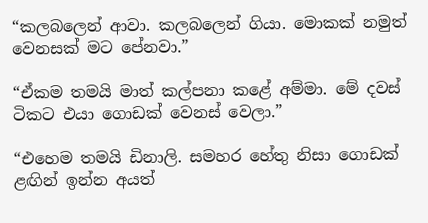“කලබලෙන් ආවා. කලබලෙන් ගියා. මොකක් නමුත් වෙනසක් මට පේනවා.”

“ඒකම තමයි මාත් කල්පනා කළේ අම්මා. මේ දවස් ටිකට එයා ගොඩක් වෙනස් වෙලා.”

“එහෙම තමයි ඩිනාලි. සමහර හේතු නිසා ගොඩක් ළඟින් ඉන්න අයත්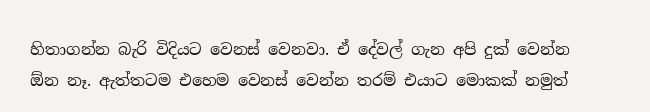හිතාගන්න බැරි විදියට වෙනස් වෙනවා. ඒ දේවල් ගැන අපි දුක් වෙන්න ඕන නෑ. ඇත්තටම එහෙම වෙනස් වෙන්න තරම් එයාට මොකක් නමුත්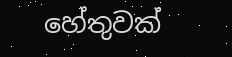හේතුවක්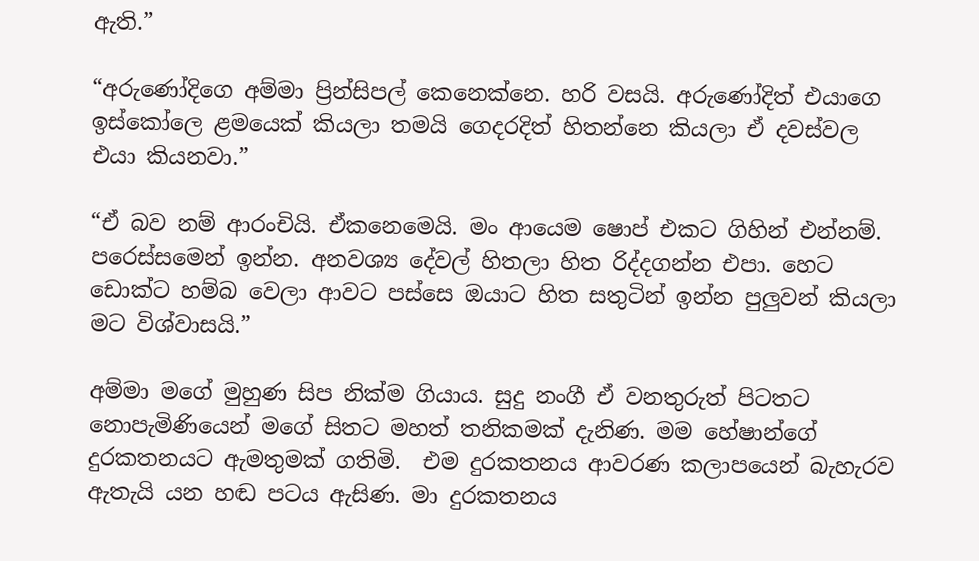ඇති.”

“අරුණෝදිගෙ අම්මා ප්‍රින්සිපල් කෙනෙක්නෙ. හරි වසයි. අරුණෝදිත් එයාගෙ ඉස්කෝලෙ ළමයෙක් කියලා තමයි ගෙදරදිත් හිතන්නෙ කියලා ඒ දවස්වල එයා කියනවා.”

“ඒ බව නම් ආරංචියි. ඒකනෙමෙයි. මං ආයෙම ෂොප් එකට ගිහින් එන්නම්. පරෙස්සමෙන් ඉන්න. අනවශ්‍ය දේවල් හිතලා හිත රිද්දගන්න එපා. හෙට ඩොක්ට හම්බ වෙලා ආවට පස්සෙ ඔයාට හිත සතුටින් ඉන්න පුලුවන් කියලා මට විශ්වාසයි.”

අම්මා මගේ මුහුණ සිප නික්ම ගියාය. සුදු නංගී ඒ වනතුරුත් පිටතට නොපැමිණියෙන් මගේ සිතට මහත් තනිකමක් දැනිණ. මම හේෂාන්ගේ දුරකතනයට ඇමතුමක් ගතිමි.  එම දුරකතනය ආවරණ කලාපයෙන් බැහැරව ඇතැයි යන හඬ පටය ඇසිණ. මා දුරකතනය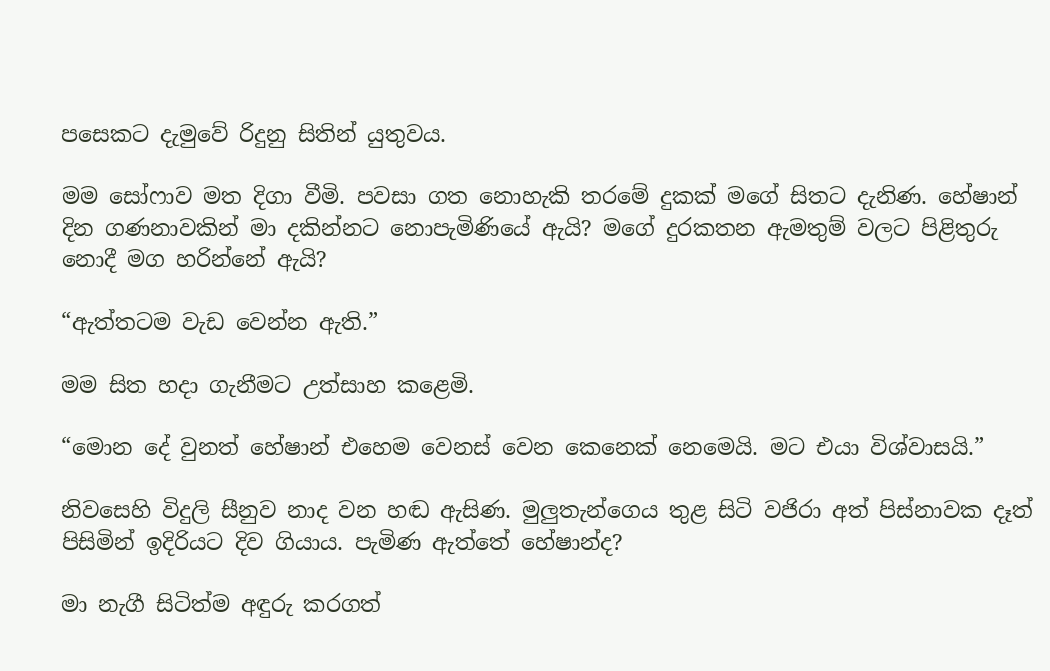පසෙකට දැමුවේ රිදුනු සිතින් යුතුවය.

මම සෝෆාව මත දිගා වීමි. පවසා ගත නොහැකි තරමේ දුකක් මගේ සිතට දැනිණ. හේෂාන් දින ගණනාවකින් මා දකින්නට නොපැමිණියේ ඇයි? මගේ දුරකතන ඇමතුම් වලට පිළිතුරු නොදී මග හරින්නේ ඇයි?

“ඇත්තටම වැඩ වෙන්න ඇති.”

මම සිත හදා ගැනීමට උත්සාහ කළෙමි.

“මොන දේ වුනත් හේෂාන් එහෙම වෙනස් වෙන කෙනෙක් නෙමෙයි. මට එයා විශ්වාසයි.”

නිවසෙහි විදුලි සීනුව නාද වන හඬ ඇසිණ. මුලුතැන්ගෙය තුළ සිටි වජිරා අත් පිස්නාවක දෑත් පිසිමින් ඉදිරියට දිව ගියාය. පැමිණ ඇත්තේ හේෂාන්ද?

මා නැගී සිටිත්ම අඳුරු කරගත්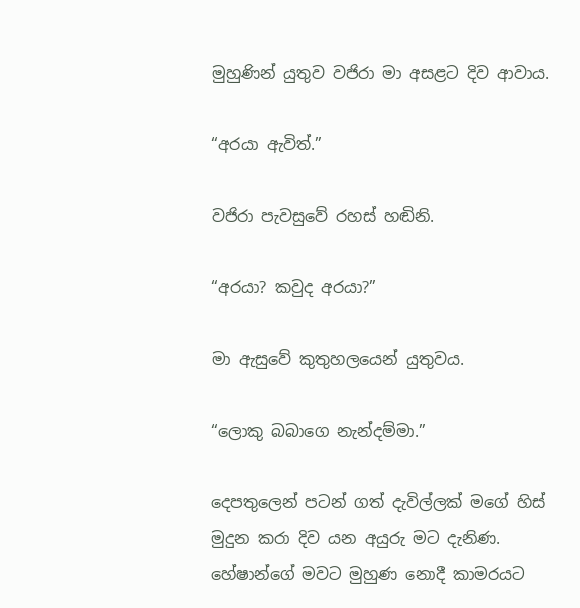මුහුණින් යුතුව වජිරා මා අසළට දිව ආවාය.

“අරයා ඇවිත්.”

වජිරා පැවසුවේ රහස් හඬිනි.

“අරයා? කවුද අරයා?”

මා ඇසුවේ කුතුහලයෙන් යුතුවය.

“ලොකු බබාගෙ නැන්දම්මා.”

දෙපතුලෙන් පටන් ගත් දැවිල්ලක් මගේ හිස් මුදුන කරා දිව යන අයුරු මට දැනිණ. හේෂාන්ගේ මවට මුහුණ නොදී කාමරයට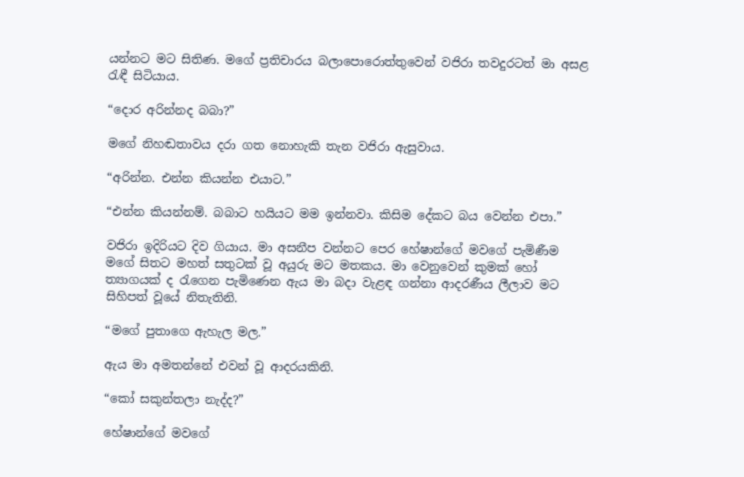යන්නට මට සිතිණ. මගේ ප්‍රතිචාරය බලාපොරොත්තුවෙන් වජිරා තවදුරටත් මා අසළ රැඳී සිටියාය.

“දොර අරින්නද බබා?”

මගේ නිහඬතාවය දරා ගත නොහැකි තැන වජිරා ඇසුවාය.

“අරින්න. එන්න කියන්න එයාට.”

“එන්න කියන්නම්. බබාට හයියට මම ඉන්නවා. කිසිම දේකට බය වෙන්න එපා.”

වජිරා ඉදිරියට දිව ගියාය. මා අසනීප වන්නට පෙර හේෂාන්ගේ මවගේ පැමිණීම මගේ සිතට මහත් සතුටක් වූ අයුරු මට මතකය. මා වෙනුවෙන් කුමක් හෝ ත්‍යාගයක් ද රැගෙන පැමිණෙන ඇය මා බදා වැළඳ ගන්නා ආදරණීය ලීලාව මට සිහිපත් වූයේ නිතැතිනි.

“මගේ පුතාගෙ ඇහැල මල.”

ඇය මා අමතන්නේ එවන් වූ ආදරයකිනි.

“කෝ සකුන්තලා නැද්ද?”

හේෂාන්ගේ මවගේ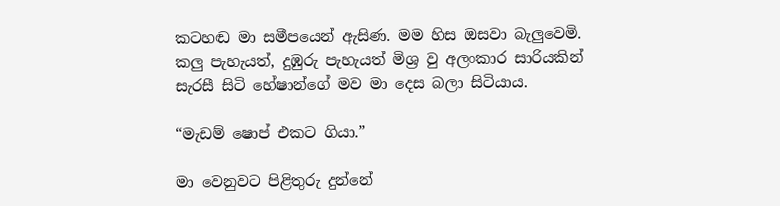කටහඬ මා සමීපයෙන් ඇසිණ. මම හිස ඔසවා බැලුවෙමි. කලු පැහැයත්, දුඹුරු පැහැයත් මිශ්‍ර වු අලංකාර සාරියකින් සැරසී සිටි හේෂාන්ගේ මව මා දෙස බලා සිටියාය.

“මැඩම් ෂොප් එකට ගියා.”

මා වෙනුවට පිළිතුරු දුන්නේ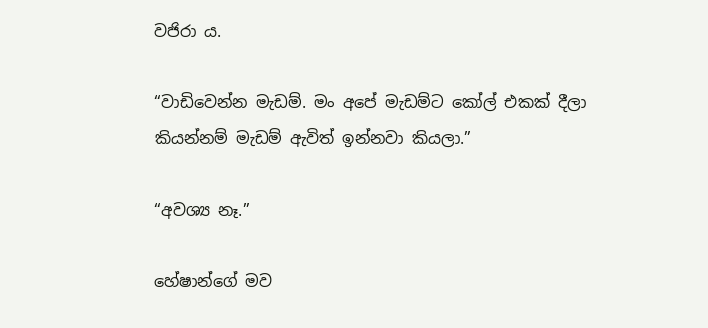වජිරා ය.

“වාඩිවෙන්න මැඩම්. මං අපේ මැඩම්ට කෝල් එකක් දීලා කියන්නම් මැඩම් ඇවිත් ඉන්නවා කියලා.”

“අවශ්‍ය නෑ.”

හේෂාන්ගේ මව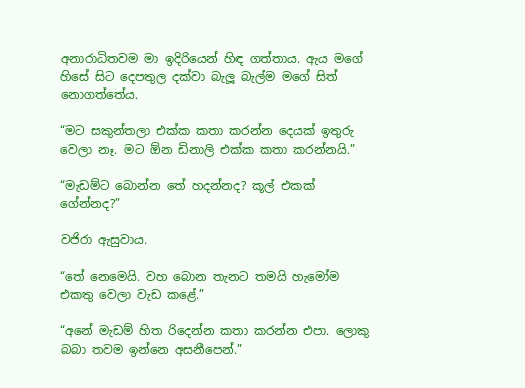අනාරාධිතවම මා ඉදිරියෙන් හිඳ ගත්තාය. ඇය මගේ හිසේ සිට දෙපතුල දක්වා බැලූ බැල්ම මගේ සිත් නොගත්තේය.

“මට සකුන්තලා එක්ක කතා කරන්න දෙයක් ඉතුරු වෙලා නෑ. මට ඕන ඩිනාලි එක්ක කතා කරන්නයි.”

“මැඩම්ට බොන්න තේ හදන්නද? කූල් එකක් ගේන්නද?”

වජිරා ඇසුවාය.

“තේ නෙමෙයි. වහ බොන තැනට තමයි හැමෝම එකතු වෙලා වැඩ කළේ.”

“අනේ මැඩම් හිත රිදෙන්න කතා කරන්න එපා. ලොකු බබා තවම ඉන්නෙ අසනීපෙන්.”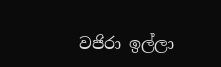වජිරා ඉල්ලා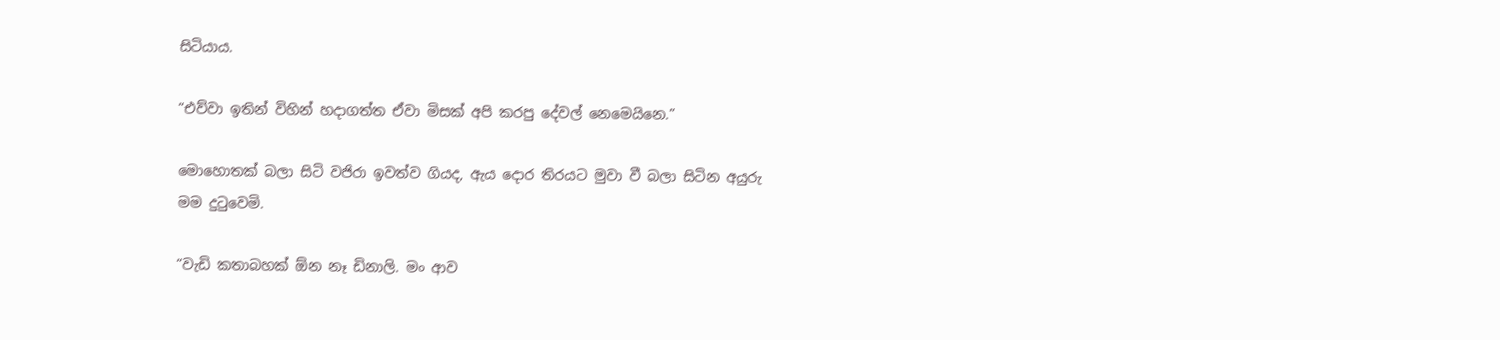සිටියාය.

“එව්වා ඉතින් විහින් හදාගත්ත ඒවා මිසක් අපි කරපු දේවල් නෙමෙයිනෙ.”

මොහොතක් බලා සිටි වජිරා ඉවත්ව ගියද, ඇය දොර තිරයට මුවා වී බලා සිටින අයුරු මම දුටුවෙමි.

“වැඩි කතාබහක් ඕන නෑ ඩිනාලි. මං ආව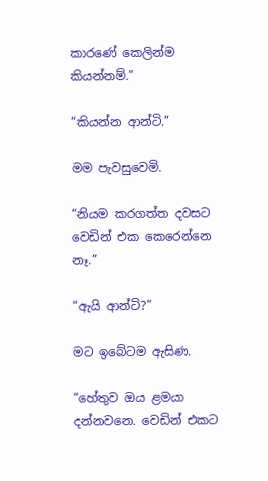කාරණේ කෙලින්ම කියන්නම්.”

“කියන්න ආන්ටි.”

මම පැවසුවෙමි.

“නියම කරගත්ත දවසට වෙඩින් එක කෙරෙන්නෙ නෑ.”

“ඇයි ආන්ටි?”

මට ඉබේටම ඇසිණ.

“හේතුව ඔය ළමයා දන්නවනෙ. වෙඩින් එකට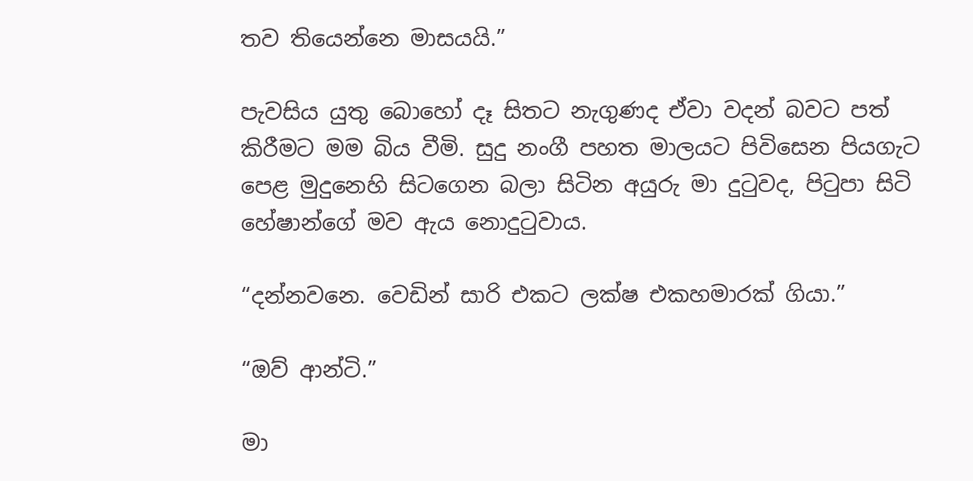තව තියෙන්නෙ මාසයයි.”

පැවසිය යුතු බොහෝ දෑ සිතට නැගුණද ඒවා වදන් බවට පත් කිරීමට මම බිය වීමි. සුදු නංගී පහත මාලයට පිවිසෙන පියගැට පෙළ මුදුනෙහි සිටගෙන බලා සිටින අයුරු මා දුටුවද, පිටුපා සිටි හේෂාන්ගේ මව ඇය නොදුටුවාය.

“දන්නවනෙ. වෙඩින් සාරි එකට ලක්ෂ එකහමාරක් ගියා.”

“ඔව් ආන්ටි.”

මා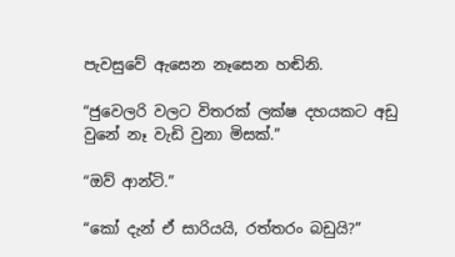පැවසුවේ ඇසෙන නෑසෙන හඬිනි.

“ජුවෙලරි වලට විතරක් ලක්ෂ දහයකට අඩු වුනේ නෑ වැඩි වුනා මිසක්.”

“ඔව් ආන්ටි.”

“කෝ දැන් ඒ සාරියයි, රත්තරං බඩුයි?”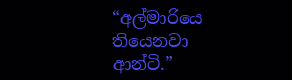“අල්මාරියෙ තියෙනවා ආන්ටි.”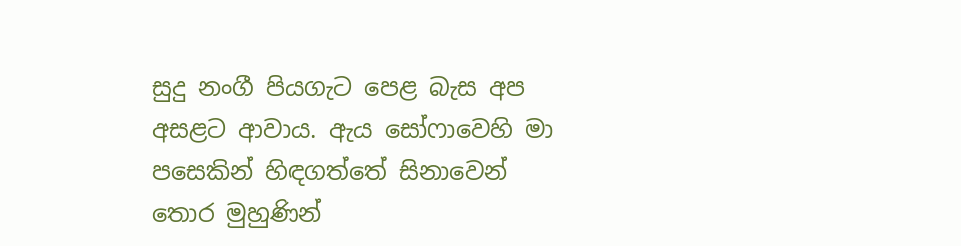සුදු නංගී පියගැට පෙළ බැස අප අසළට ආවාය. ඇය සෝෆාවෙහි මා පසෙකින් හිඳගත්තේ සිනාවෙන් තොර මුහුණින්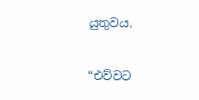යුතුවය.

“එව්වට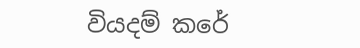වියදම් කරේ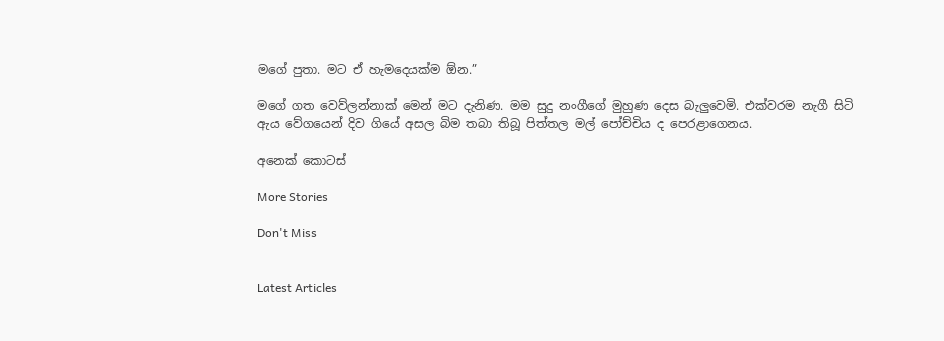මගේ පුතා. මට ඒ හැමදෙයක්ම ඕන.”

මගේ ගත වෙව්ලන්නාක් මෙන් මට දැනිණ. මම සුදු නංගීගේ මුහුණ දෙස බැලුවෙමි. එක්වරම නැගී සිටි ඇය වේගයෙන් දිව ගියේ අසල බිම තබා තිබූ පිත්තල මල් පෝච්චිය ද පෙරළාගෙනය.

අනෙක් කොටස්

More Stories

Don't Miss


Latest Articles